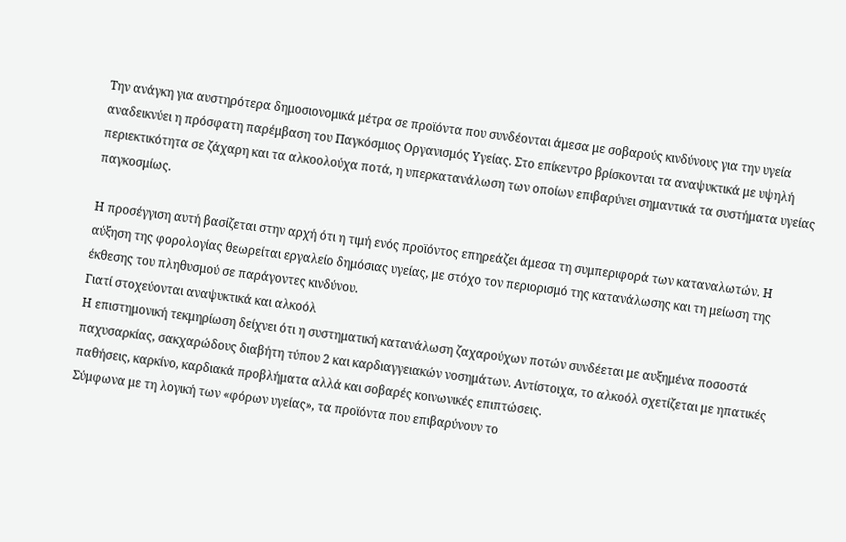Την ανάγκη για αυστηρότερα δημοσιονομικά μέτρα σε προϊόντα που συνδέονται άμεσα με σοβαρούς κινδύνους για την υγεία αναδεικνύει η πρόσφατη παρέμβαση του Παγκόσμιος Οργανισμός Υγείας. Στο επίκεντρο βρίσκονται τα αναψυκτικά με υψηλή περιεκτικότητα σε ζάχαρη και τα αλκοολούχα ποτά, η υπερκατανάλωση των οποίων επιβαρύνει σημαντικά τα συστήματα υγείας παγκοσμίως.

Η προσέγγιση αυτή βασίζεται στην αρχή ότι η τιμή ενός προϊόντος επηρεάζει άμεσα τη συμπεριφορά των καταναλωτών. Η αύξηση της φορολογίας θεωρείται εργαλείο δημόσιας υγείας, με στόχο τον περιορισμό της κατανάλωσης και τη μείωση της έκθεσης του πληθυσμού σε παράγοντες κινδύνου.
Γιατί στοχεύονται αναψυκτικά και αλκοόλ
Η επιστημονική τεκμηρίωση δείχνει ότι η συστηματική κατανάλωση ζαχαρούχων ποτών συνδέεται με αυξημένα ποσοστά παχυσαρκίας, σακχαρώδους διαβήτη τύπου 2 και καρδιαγγειακών νοσημάτων. Αντίστοιχα, το αλκοόλ σχετίζεται με ηπατικές παθήσεις, καρκίνο, καρδιακά προβλήματα αλλά και σοβαρές κοινωνικές επιπτώσεις.
Σύμφωνα με τη λογική των «φόρων υγείας», τα προϊόντα που επιβαρύνουν το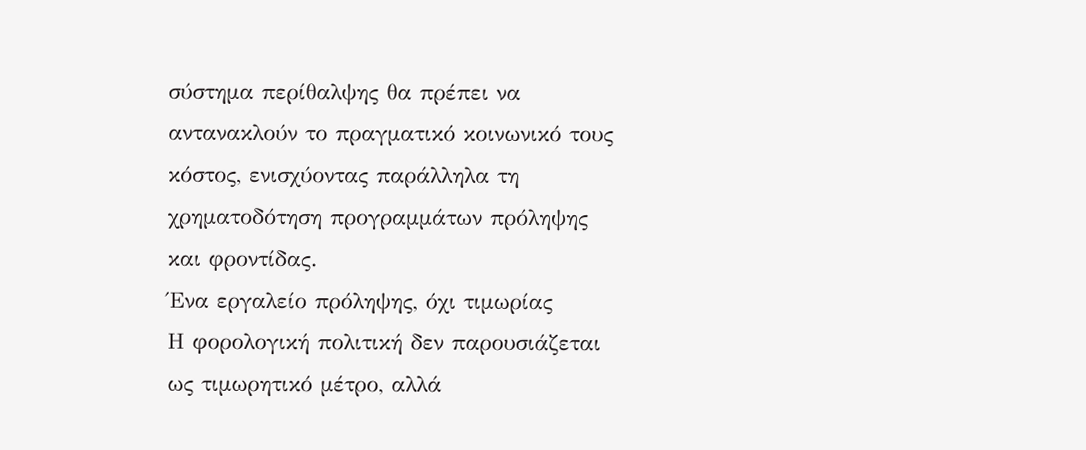σύστημα περίθαλψης θα πρέπει να αντανακλούν το πραγματικό κοινωνικό τους κόστος, ενισχύοντας παράλληλα τη χρηματοδότηση προγραμμάτων πρόληψης και φροντίδας.
Ένα εργαλείο πρόληψης, όχι τιμωρίας
Η φορολογική πολιτική δεν παρουσιάζεται ως τιμωρητικό μέτρο, αλλά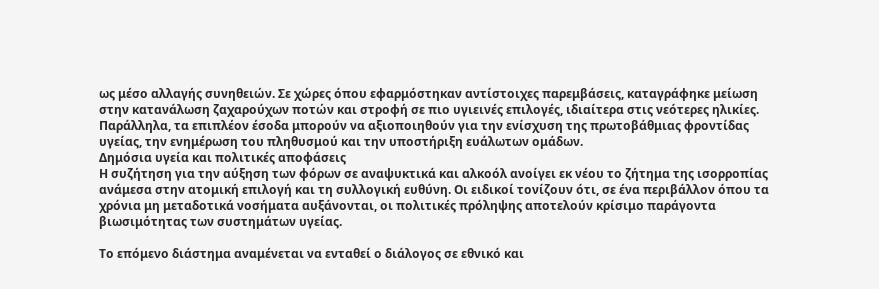ως μέσο αλλαγής συνηθειών. Σε χώρες όπου εφαρμόστηκαν αντίστοιχες παρεμβάσεις, καταγράφηκε μείωση στην κατανάλωση ζαχαρούχων ποτών και στροφή σε πιο υγιεινές επιλογές, ιδιαίτερα στις νεότερες ηλικίες.
Παράλληλα, τα επιπλέον έσοδα μπορούν να αξιοποιηθούν για την ενίσχυση της πρωτοβάθμιας φροντίδας υγείας, την ενημέρωση του πληθυσμού και την υποστήριξη ευάλωτων ομάδων.
Δημόσια υγεία και πολιτικές αποφάσεις
Η συζήτηση για την αύξηση των φόρων σε αναψυκτικά και αλκοόλ ανοίγει εκ νέου το ζήτημα της ισορροπίας ανάμεσα στην ατομική επιλογή και τη συλλογική ευθύνη. Οι ειδικοί τονίζουν ότι, σε ένα περιβάλλον όπου τα χρόνια μη μεταδοτικά νοσήματα αυξάνονται, οι πολιτικές πρόληψης αποτελούν κρίσιμο παράγοντα βιωσιμότητας των συστημάτων υγείας.

Το επόμενο διάστημα αναμένεται να ενταθεί ο διάλογος σε εθνικό και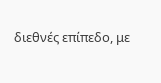διεθνές επίπεδο, με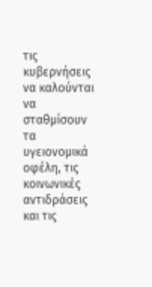τις κυβερνήσεις να καλούνται να σταθμίσουν τα υγειονομικά οφέλη, τις κοινωνικές αντιδράσεις και τις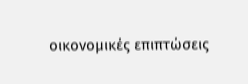οικονομικές επιπτώσεις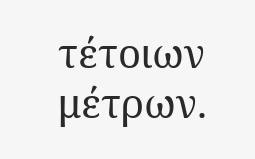τέτοιων μέτρων.